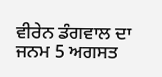ਵੀਰੇਨ ਡੰਗਵਾਲ ਦਾ ਜਨਮ 5 ਅਗਸਤ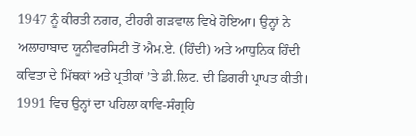1947 ਨੂੰ ਕੀਰਤੀ ਨਗਰ, ਟੀਹਰੀ ਗੜਵਾਲ ਵਿਖੇ ਹੋਇਆ। ਉਨ੍ਹਾਂ ਨੇ ਅਲਾਹਾਬਾਦ ਯੂਨੀਵਰਸਿਟੀ ਤੋਂ ਐਮ.ਏ. (ਹਿੰਦੀ) ਅਤੇ ਆਧੁਨਿਕ ਹਿੰਦੀ ਕਵਿਤਾ ਦੇ ਮਿੱਥਕਾਂ ਅਤੇ ਪ੍ਰਤੀਕਾਂ ’ਤੇ ਡੀ.ਲਿਟ. ਦੀ ਡਿਗਰੀ ਪ੍ਰਾਪਤ ਕੀਤੀ। 1991 ਵਿਚ ਉਨ੍ਹਾਂ ਦਾ ਪਹਿਲਾ ਕਾਵਿ-ਸੰਗ੍ਰਹਿ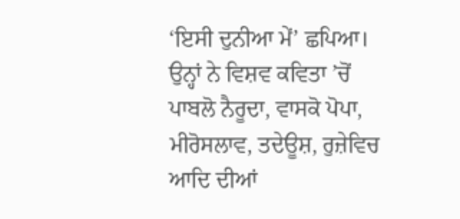‘ਇਸੀ ਦੁਨੀਆ ਮੇਂ’ ਛਪਿਆ। ਉਨ੍ਹਾਂ ਨੇ ਵਿਸ਼ਵ ਕਵਿਤਾ ’ਚੋਂ ਪਾਬਲੋ ਨੈਰੂਦਾ, ਵਾਸਕੋ ਪੋਪਾ, ਮੀਰੋਸਲਾਵ, ਤਦੇਊਸ਼, ਰੁਜ਼ੇਵਿਚ ਆਦਿ ਦੀਆਂ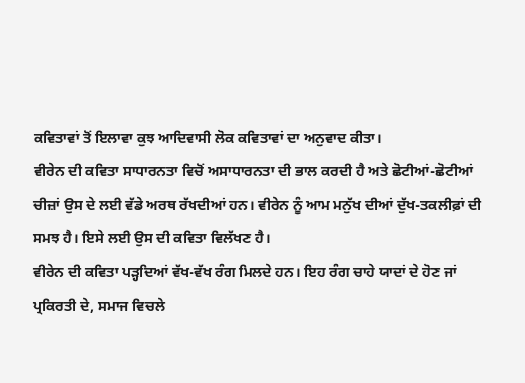ਕਵਿਤਾਵਾਂ ਤੋਂ ਇਲਾਵਾ ਕੁਝ ਆਦਿਵਾਸੀ ਲੋਕ ਕਵਿਤਾਵਾਂ ਦਾ ਅਨੁਵਾਦ ਕੀਤਾ।
ਵੀਰੇਨ ਦੀ ਕਵਿਤਾ ਸਾਧਾਰਨਤਾ ਵਿਚੋਂ ਅਸਾਧਾਰਨਤਾ ਦੀ ਭਾਲ ਕਰਦੀ ਹੈ ਅਤੇ ਛੋਟੀਆਂ-ਛੋਟੀਆਂ ਚੀਜ਼ਾਂ ਉਸ ਦੇ ਲਈ ਵੱਡੇ ਅਰਥ ਰੱਖਦੀਆਂ ਹਨ। ਵੀਰੇਨ ਨੂੰ ਆਮ ਮਨੁੱਖ ਦੀਆਂ ਦੁੱਖ-ਤਕਲੀਫ਼ਾਂ ਦੀ ਸਮਝ ਹੈ। ਇਸੇ ਲਈ ਉਸ ਦੀ ਕਵਿਤਾ ਵਿਲੱਖਣ ਹੈ।
ਵੀਰੇਨ ਦੀ ਕਵਿਤਾ ਪੜ੍ਹਦਿਆਂ ਵੱਖ-ਵੱਖ ਰੰਗ ਮਿਲਦੇ ਹਨ। ਇਹ ਰੰਗ ਚਾਹੇ ਯਾਦਾਂ ਦੇ ਹੋਣ ਜਾਂ ਪ੍ਰਕਿਰਤੀ ਦੇ, ਸਮਾਜ ਵਿਚਲੇ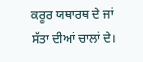ਕਰੂਰ ਯਥਾਰਥ ਦੇ ਜਾਂ ਸੱਤਾ ਦੀਆਂ ਚਾਲਾਂ ਦੇ।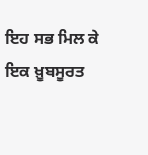ਇਹ ਸਭ ਮਿਲ ਕੇ ਇਕ ਖ਼ੂਬਸੂਰਤ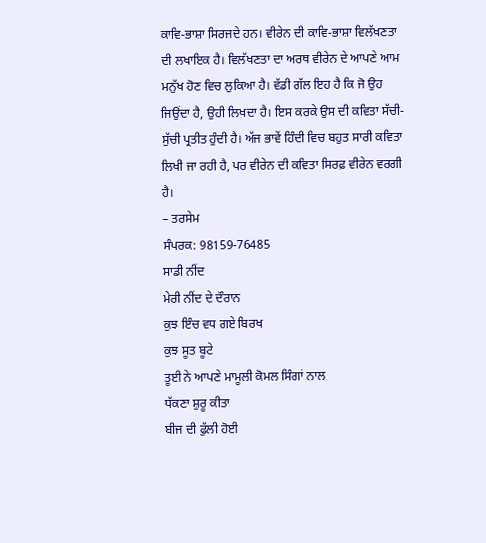ਕਾਵਿ-ਭਾਸ਼ਾ ਸਿਰਜਦੇ ਹਨ। ਵੀਰੇਨ ਦੀ ਕਾਵਿ-ਭਾਸ਼ਾ ਵਿਲੱਖਣਤਾ ਦੀ ਲਖਾਇਕ ਹੈ। ਵਿਲੱਖਣਤਾ ਦਾ ਅਰਥ ਵੀਰੇਨ ਦੇ ਆਪਣੇ ਆਮ ਮਨੁੱਖ ਹੋਣ ਵਿਚ ਲੁਕਿਆ ਹੈ। ਵੱਡੀ ਗੱਲ ਇਹ ਹੈ ਕਿ ਜੋ ਉਹ ਜਿਉਂਦਾ ਹੈ, ਉਹੀ ਲਿਖਦਾ ਹੈ। ਇਸ ਕਰਕੇ ਉਸ ਦੀ ਕਵਿਤਾ ਸੱਚੀ-ਸੁੱਚੀ ਪ੍ਰਤੀਤ ਹੁੰਦੀ ਹੈ। ਅੱਜ ਭਾਵੇਂ ਹਿੰਦੀ ਵਿਚ ਬਹੁਤ ਸਾਰੀ ਕਵਿਤਾ ਲਿਖੀ ਜਾ ਰਹੀ ਹੈ, ਪਰ ਵੀਰੇਨ ਦੀ ਕਵਿਤਾ ਸਿਰਫ਼ ਵੀਰੇਨ ਵਰਗੀ ਹੈ।
– ਤਰਸੇਮ
ਸੰਪਰਕ: 98159-76485
ਸਾਡੀ ਨੀਂਦ
ਮੇਰੀ ਨੀਂਦ ਦੇ ਦੌਰਾਨ
ਕੁਝ ਇੰਚ ਵਧ ਗਏ ਬਿਰਖ
ਕੁਝ ਸੂਤ ਬੂਟੇ
ਤੂਈ ਨੇ ਆਪਣੇ ਮਾਮੂਲੀ ਕੋਮਲ ਸਿੰਗਾਂ ਨਾਲ
ਧੱਕਣਾ ਸ਼ੁਰੂ ਕੀਤਾ
ਬੀਜ ਦੀ ਫੁੱਲੀ ਹੋਈ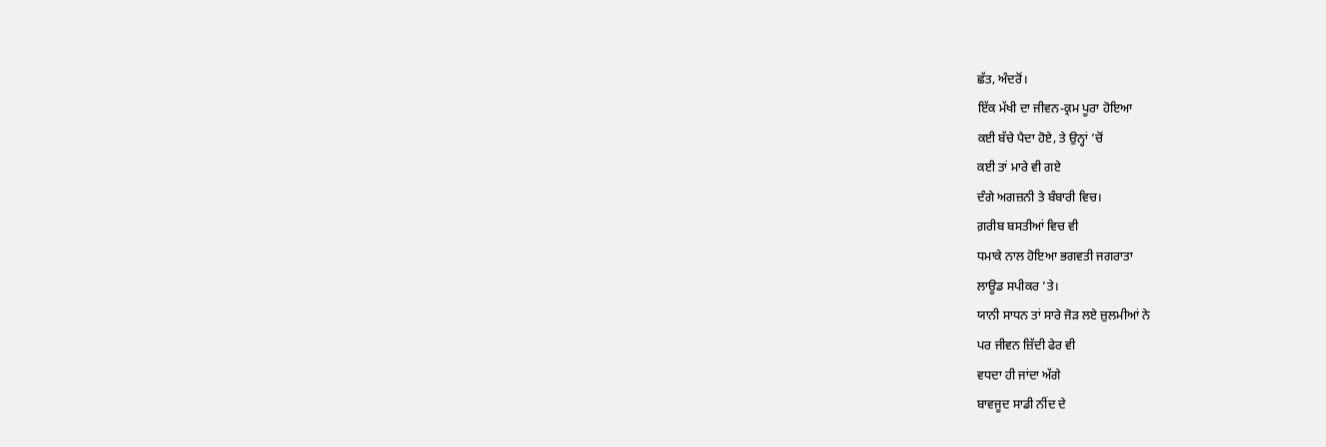ਛੱਤ, ਅੰਦਰੋਂ।
ਇੱਕ ਮੱਖੀ ਦਾ ਜੀਵਨ-ਕ੍ਰਮ ਪੂਰਾ ਹੋਇਆ
ਕਈ ਬੱਚੇ ਪੈਦਾ ਹੋਏ, ਤੇ ਉਨ੍ਹਾਂ ’ਚੋਂ
ਕਈ ਤਾਂ ਮਾਰੇ ਵੀ ਗਏ
ਦੰਗੇ ਅਗਜ਼ਨੀ ਤੇ ਬੰਬਾਰੀ ਵਿਚ।
ਗ਼ਰੀਬ ਬਸਤੀਆਂ ਵਿਚ ਵੀ
ਧਮਾਕੇ ਨਾਲ ਹੋਇਆ ਭਗਵਤੀ ਜਗਰਾਤਾ
ਲਾਊਡ ਸਪੀਕਰ ’ਤੇ।
ਯਾਨੀ ਸਾਧਨ ਤਾਂ ਸਾਰੇ ਜੋੜ ਲਏ ਜ਼ੁਲਮੀਆਂ ਨੇ
ਪਰ ਜੀਵਨ ਜ਼ਿੱਦੀ ਫੇਰ ਵੀ
ਵਧਦਾ ਹੀ ਜਾਂਦਾ ਅੱਗੇ
ਬਾਵਜੂਦ ਸਾਡੀ ਨੀਂਦ ਦੇ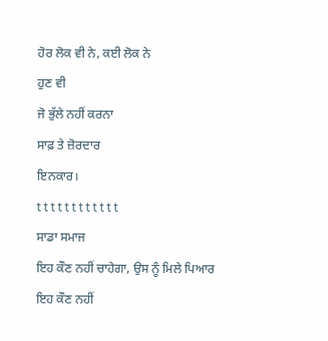ਹੋਰ ਲੋਕ ਵੀ ਨੇ, ਕਈ ਲੋਕ ਨੇ
ਹੁਣ ਵੀ
ਜੋ ਭੁੱਲੇ ਨਹੀਂ ਕਰਨਾ
ਸਾਫ਼ ਤੇ ਜ਼ੋਰਦਾਰ
ਇਨਕਾਰ।
t t t t t t t t t t t t
ਸਾਡਾ ਸਮਾਜ
ਇਹ ਕੌਣ ਨਹੀਂ ਚਾਹੇਗਾ, ਉਸ ਨੂੰ ਮਿਲੇ ਪਿਆਰ
ਇਹ ਕੌਣ ਨਹੀਂ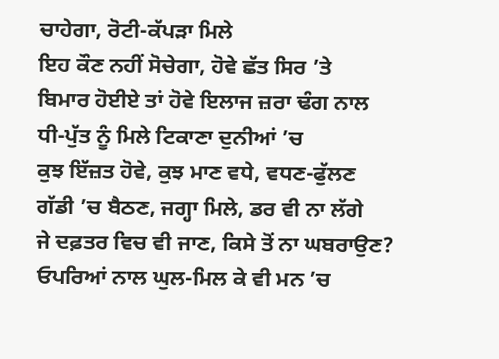ਚਾਹੇਗਾ, ਰੋਟੀ-ਕੱਪੜਾ ਮਿਲੇ
ਇਹ ਕੌਣ ਨਹੀਂ ਸੋਚੇਗਾ, ਹੋਵੇ ਛੱਤ ਸਿਰ ’ਤੇ
ਬਿਮਾਰ ਹੋਈਏ ਤਾਂ ਹੋਵੇ ਇਲਾਜ ਜ਼ਰਾ ਢੰਗ ਨਾਲ
ਧੀ-ਪੁੱਤ ਨੂੰ ਮਿਲੇ ਟਿਕਾਣਾ ਦੁਨੀਆਂ ’ਚ
ਕੁਝ ਇੱਜ਼ਤ ਹੋਵੇ, ਕੁਝ ਮਾਣ ਵਧੇ, ਵਧਣ-ਫੁੱਲਣ
ਗੱਡੀ ’ਚ ਬੈਠਣ, ਜਗ੍ਹਾ ਮਿਲੇ, ਡਰ ਵੀ ਨਾ ਲੱਗੇ
ਜੇ ਦਫ਼ਤਰ ਵਿਚ ਵੀ ਜਾਣ, ਕਿਸੇ ਤੋਂ ਨਾ ਘਬਰਾਉਣ?
ਓਪਰਿਆਂ ਨਾਲ ਘੁਲ-ਮਿਲ ਕੇ ਵੀ ਮਨ ’ਚ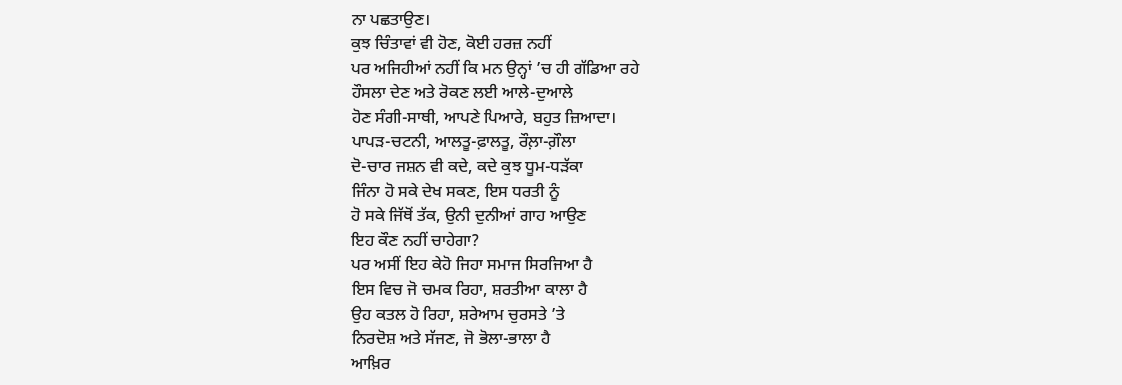ਨਾ ਪਛਤਾਉਣ।
ਕੁਝ ਚਿੰਤਾਵਾਂ ਵੀ ਹੋਣ, ਕੋਈ ਹਰਜ਼ ਨਹੀਂ
ਪਰ ਅਜਿਹੀਆਂ ਨਹੀਂ ਕਿ ਮਨ ਉਨ੍ਹਾਂ ’ਚ ਹੀ ਗੱਡਿਆ ਰਹੇ
ਹੌਸਲਾ ਦੇਣ ਅਤੇ ਰੋਕਣ ਲਈ ਆਲੇ-ਦੁਆਲੇ
ਹੋਣ ਸੰਗੀ-ਸਾਥੀ, ਆਪਣੇ ਪਿਆਰੇ, ਬਹੁਤ ਜ਼ਿਆਦਾ।
ਪਾਪੜ-ਚਟਨੀ, ਆਲਤੂ-ਫ਼ਾਲਤੂ, ਰੌਲ਼ਾ-ਗ਼ੌਲਾ
ਦੋ-ਚਾਰ ਜਸ਼ਨ ਵੀ ਕਦੇ, ਕਦੇ ਕੁਝ ਧੂਮ-ਧੜੱਕਾ
ਜਿੰਨਾ ਹੋ ਸਕੇ ਦੇਖ ਸਕਣ, ਇਸ ਧਰਤੀ ਨੂੰ
ਹੋ ਸਕੇ ਜਿੱਥੋਂ ਤੱਕ, ਉਨੀ ਦੁਨੀਆਂ ਗਾਹ ਆਉਣ
ਇਹ ਕੌਣ ਨਹੀਂ ਚਾਹੇਗਾ?
ਪਰ ਅਸੀਂ ਇਹ ਕੇਹੋ ਜਿਹਾ ਸਮਾਜ ਸਿਰਜਿਆ ਹੈ
ਇਸ ਵਿਚ ਜੋ ਚਮਕ ਰਿਹਾ, ਸ਼ਰਤੀਆ ਕਾਲਾ ਹੈ
ਉਹ ਕਤਲ ਹੋ ਰਿਹਾ, ਸ਼ਰੇਆਮ ਚੁਰਸਤੇ ’ਤੇ
ਨਿਰਦੋਸ਼ ਅਤੇ ਸੱਜਣ, ਜੋ ਭੋਲਾ-ਭਾਲਾ ਹੈ
ਆਖ਼ਿਰ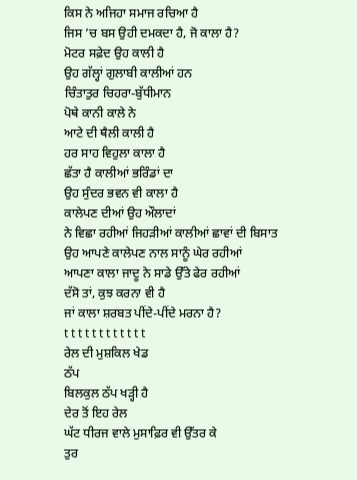ਕਿਸ ਨੇ ਅਜਿਹਾ ਸਮਾਜ ਰਚਿਆ ਹੈ
ਜਿਸ ’ਚ ਬਸ ਉਹੀ ਦਮਕਦਾ ਹੈ, ਜੋ ਕਾਲਾ ਹੈ?
ਮੋਟਰ ਸਫ਼ੇਦ ਉਹ ਕਾਲੀ ਹੈ
ਉਹ ਗੱਲ੍ਹਾਂ ਗੁਲਾਬੀ ਕਾਲੀਆਂ ਹਨ
ਚਿੰਤਾਤੁਰ ਚਿਹਰਾ-ਬੁੱਧੀਮਾਨ
ਪੋਥੇ ਕਾਨੀ ਕਾਲੇ ਨੇ
ਆਟੇ ਦੀ ਥੈਲੀ ਕਾਲੀ ਹੈ
ਹਰ ਸਾਹ ਵਿਹੁਲਾ ਕਾਲਾ ਹੈ
ਛੱਤਾ ਹੈ ਕਾਲੀਆਂ ਭਰਿੰਡਾਂ ਦਾ
ਉਹ ਸੁੰਦਰ ਭਵਨ ਵੀ ਕਾਲਾ ਹੈ
ਕਾਲੇਪਣ ਦੀਆਂ ਉਹ ਔਲਾਦਾਂ
ਨੇ ਵਿਛਾ ਰਹੀਆਂ ਜਿਹੜੀਆਂ ਕਾਲੀਆਂ ਛਾਵਾਂ ਦੀ ਬਿਸਾਤ
ਉਹ ਆਪਣੇ ਕਾਲੇਪਣ ਨਾਲ ਸਾਨੂੰ ਘੇਰ ਰਹੀਆਂ
ਆਪਣਾ ਕਾਲਾ ਜਾਦੂ ਨੇ ਸਾਡੇ ਉੱਤੇ ਫੇਰ ਰਹੀਆਂ
ਦੱਸੋ ਤਾਂ, ਕੁਝ ਕਰਨਾ ਵੀ ਹੈ
ਜਾਂ ਕਾਲਾ ਸ਼ਰਬਤ ਪੀਂਦੇ-ਪੀਂਦੇ ਮਰਨਾ ਹੈ?
t t t t t t t t t t t t
ਰੇਲ ਦੀ ਮੁਸ਼ਕਿਲ ਖੇਡ
ਠੱਪ
ਬਿਲਕੁਲ ਠੱਪ ਖੜ੍ਹੀ ਹੈ
ਦੇਰ ਤੋਂ ਇਹ ਰੇਲ
ਘੱਟ ਧੀਰਜ ਵਾਲੇ ਮੁਸਾਫ਼ਿਰ ਵੀ ਉੱਤਰ ਕੇ
ਤੁਰ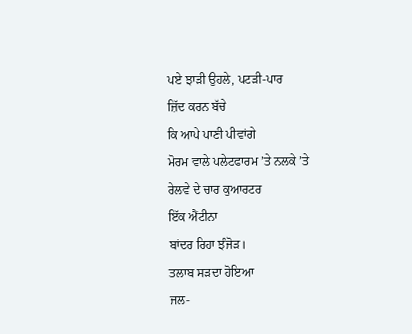ਪਏ ਝਾੜੀ ਉਹਲੇ, ਪਟੜੀ-ਪਾਰ
ਜ਼ਿੱਦ ਕਰਨ ਬੱਚੇ
ਕਿ ਆਪੇ ਪਾਣੀ ਪੀਵਾਂਗੇ
ਮੋਰਮ ਵਾਲੇ ਪਲੇਟਫਾਰਮ ’ਤੇ ਨਲਕੇ ’ਤੇ
ਰੇਲਵੇ ਦੇ ਚਾਰ ਕੁਆਰਟਰ
ਇੱਕ ਐਂਟੀਨਾ
ਬਾਂਦਰ ਰਿਹਾ ਝੰਜੋੜ।
ਤਲਾਬ ਸੜਦਾ ਹੋਇਆ
ਜਲ-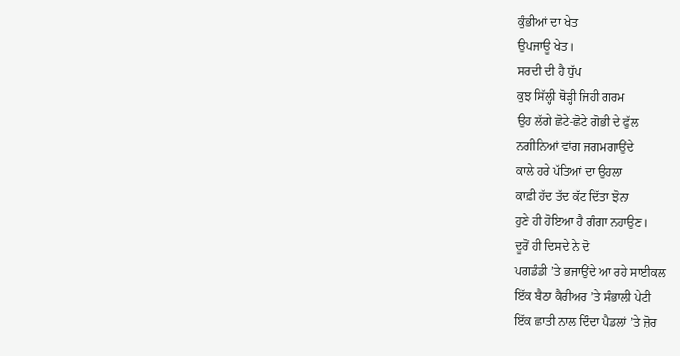ਕੁੰਭੀਆਂ ਦਾ ਖੇਤ
ਉਪਜਾਊ ਖੇਤ।
ਸਰਦੀ ਦੀ ਹੈ ਧੁੱਪ
ਕੁਝ ਸਿੱਲ੍ਹੀ ਥੋੜ੍ਹੀ ਜਿਹੀ ਗਰਮ
ਉਹ ਲੱਗੇ ਛੋਟੇ-ਛੋਟੇ ਗੋਭੀ ਦੇ ਫੁੱਲ
ਨਗੀਨਿਆਂ ਵਾਂਗ ਜਗਮਗਾਉਂਦੇ
ਕਾਲੇ ਹਰੇ ਪੱਤਿਆਂ ਦਾ ਉਹਲਾ
ਕਾਫ਼ੀ ਹੱਦ ਤੱਦ ਕੱਟ ਦਿੱਤਾ ਝੋਨਾ
ਹੁਣੇ ਹੀ ਹੋਇਆ ਹੈ ਗੰਗਾ ਨਹਾਉਣ।
ਦੂਰੋਂ ਹੀ ਦਿਸਦੇ ਨੇ ਦੋ
ਪਗਡੰਡੀ ’ਤੇ ਭਜਾਉਂਦੇ ਆ ਰਹੇ ਸਾਈਕਲ
ਇੱਕ ਬੈਠਾ ਕੈਰੀਅਰ ’ਤੇ ਸੰਭਾਲੀ ਪੇਟੀ
ਇੱਕ ਛਾਤੀ ਨਾਲ ਦਿੰਦਾ ਪੈਡਲਾਂ ’ਤੇ ਜ਼ੋਰ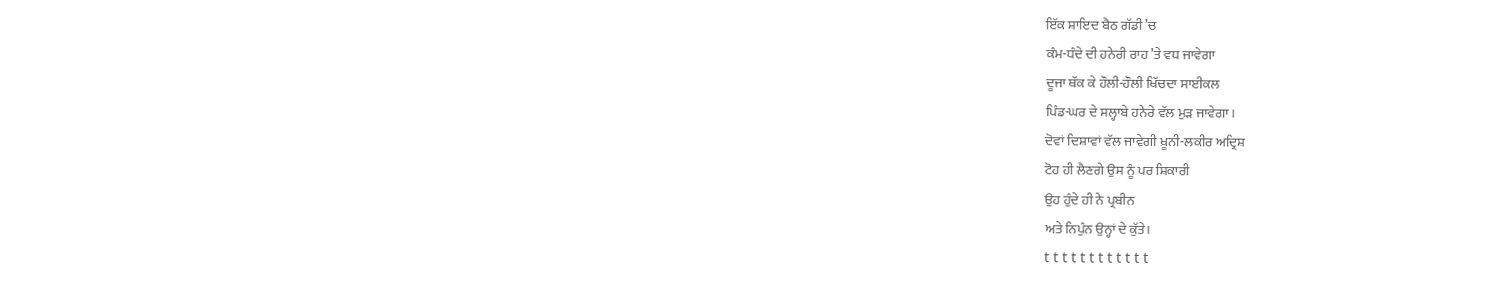ਇੱਕ ਸ਼ਾਇਦ ਬੈਠ ਗੱਡੀ ’ਚ
ਕੰਮ-ਧੰਦੇ ਦੀ ਹਨੇਰੀ ਰਾਹ ’ਤੇ ਵਧ ਜਾਵੇਗਾ
ਦੂਜਾ ਥੱਕ ਕੇ ਹੌਲੀ-ਹੌਲੀ ਖਿੱਚਦਾ ਸਾਈਕਲ
ਪਿੰਡ-ਘਰ ਦੇ ਸਲ੍ਹਾਬੇ ਹਨੇਰੇ ਵੱਲ ਮੁੜ ਜਾਵੇਗਾ।
ਦੋਵਾਂ ਦਿਸ਼ਾਵਾਂ ਵੱਲ ਜਾਵੇਗੀ ਖ਼ੂਨੀ-ਲਕੀਰ ਅਦ੍ਰਿਸ਼
ਟੋਹ ਹੀ ਲੈਣਗੇ ਉਸ ਨੂੰ ਪਰ ਸ਼ਿਕਾਰੀ
ਉਹ ਹੁੰਦੇ ਹੀ ਨੇ ਪ੍ਰਬੀਨ
ਅਤੇ ਨਿਪੁੰਨ ਉਨ੍ਹਾਂ ਦੇ ਕੁੱਤੇ।
t t t t t t t t t t t t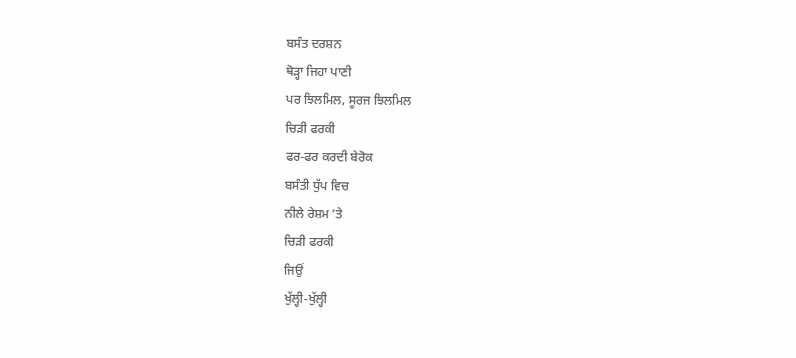ਬਸੰਤ ਦਰਸ਼ਨ
ਥੋੜ੍ਹਾ ਜਿਹਾ ਪਾਣੀ
ਪਰ ਝਿਲਮਿਲ, ਸੂਰਜ ਝਿਲਮਿਲ
ਚਿੜੀ ਫਰਕੀ
ਫਰ-ਫਰ ਕਰਦੀ ਬੇਰੋਕ
ਬਸੰਤੀ ਧੁੱਪ ਵਿਚ
ਨੀਲੇ ਰੇਸ਼ਮ ’ਤੇ
ਚਿੜੀ ਫਰਕੀ
ਜਿਉਂ
ਖੁੱਲ੍ਹੀ-ਖੁੱਲ੍ਹੀ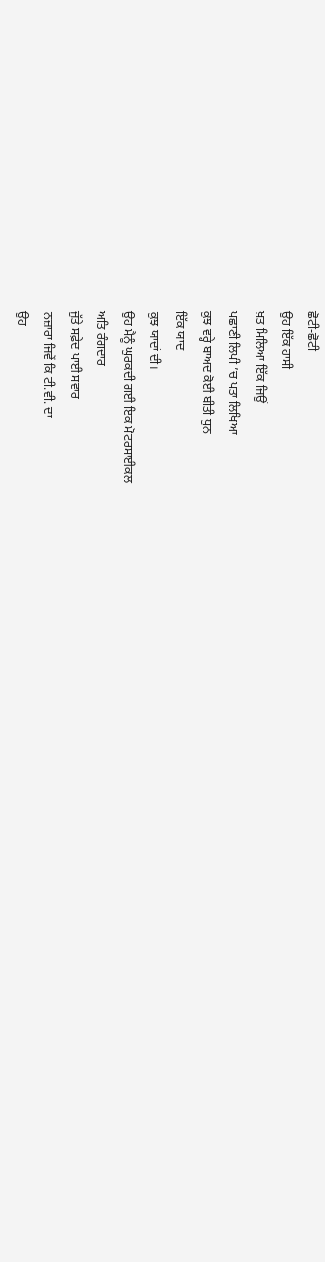ਛੋਟੀ-ਛੋਟੀ
ਉਹ ਇੱਕ ਹਾਸੀ
ਖ਼ਤ ਮਿਲਿਆ ਇੱਕ ਜਿਉਂ
ਪਛਾਣੀ ਲਿਪੀ ’ਚ ਪਤਾ ਲਿਖਿਆ
ਕੁਝ ਵਰ੍ਹੇ ਬਾਅਦ ਕੋਈ ਬੀਤੀ ਧੁਨ
ਇੱਕ ਯਾਦ
ਕੁਝ ਯਾਦਾਂ ਦੀ।
ਉਹ ਮੈਨੂੰ ਘੁਰਕਦੀ ਗਈ ਇਕ ਮੋਟਰਸਾਈਕਲ
ਅਤਿ ਰੰਗਦਾਰ
ਜੁੱਤੇ ਸਫ਼ੇਦ ਪਾਈ ਸਵਾਰ
ਨਜ਼ਾਰਾ ਜਿਵੇਂ ਕਿ ਟੀ.ਵੀ. ਦਾ
ਉਹ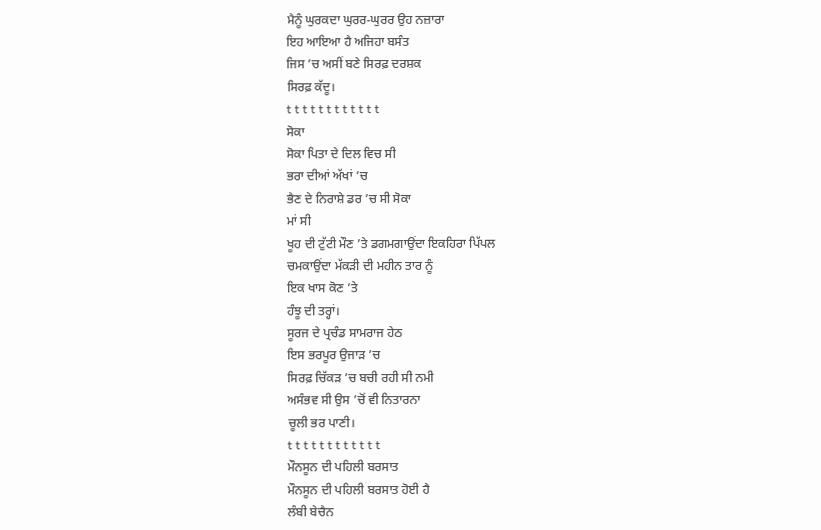ਮੈਨੂੰ ਘੁਰਕਦਾ ਘੁਰਰ-ਘੁਰਰ ਉਹ ਨਜ਼ਾਰਾ
ਇਹ ਆਇਆ ਹੈ ਅਜਿਹਾ ਬਸੰਤ
ਜਿਸ ’ਚ ਅਸੀਂ ਬਣੇ ਸਿਰਫ਼ ਦਰਸ਼ਕ
ਸਿਰਫ਼ ਕੱਦੂ।
t t t t t t t t t t t t
ਸੋਕਾ
ਸੋਕਾ ਪਿਤਾ ਦੇ ਦਿਲ ਵਿਚ ਸੀ
ਭਰਾ ਦੀਆਂ ਅੱਖਾਂ ’ਚ
ਭੈਣ ਦੇ ਨਿਰਾਸ਼ੇ ਡਰ ’ਚ ਸੀ ਸੋਕਾ
ਮਾਂ ਸੀ
ਖੂਹ ਦੀ ਟੁੱਟੀ ਮੌਣ ’ਤੇ ਡਗਮਗਾਉਂਦਾ ਇਕਹਿਰਾ ਪਿੱਪਲ
ਚਮਕਾਉਂਦਾ ਮੱਕੜੀ ਦੀ ਮਹੀਨ ਤਾਰ ਨੂੰ
ਇਕ ਖਾਸ ਕੋਣ ’ਤੇ
ਹੰਝੂ ਦੀ ਤਰ੍ਹਾਂ।
ਸੂਰਜ ਦੇ ਪ੍ਰਚੰਡ ਸਾਮਰਾਜ ਹੇਠ
ਇਸ ਭਰਪੂਰ ਉਜਾੜ ’ਚ
ਸਿਰਫ਼ ਚਿੱਕੜ ’ਚ ਬਚੀ ਰਹੀ ਸੀ ਨਮੀ
ਅਸੰਭਵ ਸੀ ਉਸ ’ਚੋਂ ਵੀ ਨਿਤਾਰਨਾ
ਚੂਲੀ ਭਰ ਪਾਣੀ।
t t t t t t t t t t t t
ਮੌਨਸੂਨ ਦੀ ਪਹਿਲੀ ਬਰਸਾਤ
ਮੌਨਸੂਨ ਦੀ ਪਹਿਲੀ ਬਰਸਾਤ ਹੋਈ ਹੈ
ਲੰਬੀ ਬੇਚੈਨ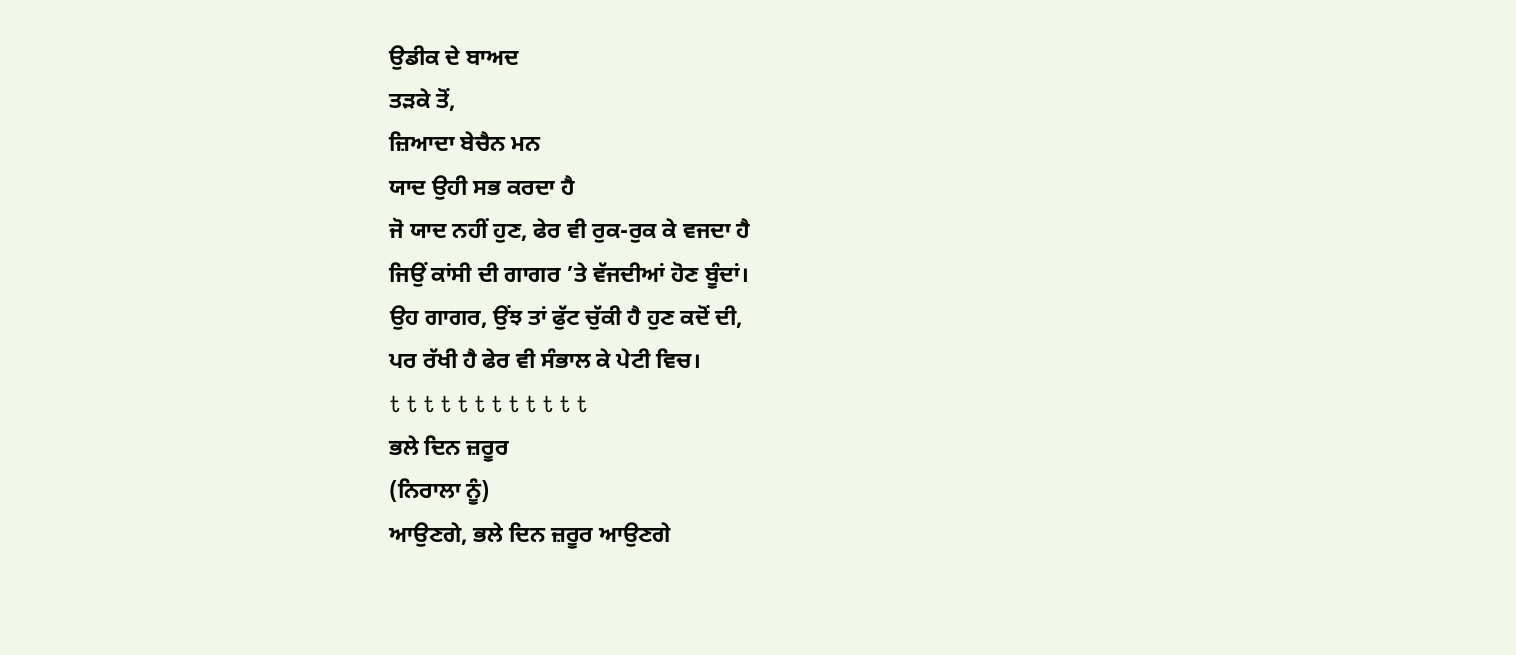ਉਡੀਕ ਦੇ ਬਾਅਦ
ਤੜਕੇ ਤੋਂ,
ਜ਼ਿਆਦਾ ਬੇਚੈਨ ਮਨ
ਯਾਦ ਉਹੀ ਸਭ ਕਰਦਾ ਹੈ
ਜੋ ਯਾਦ ਨਹੀਂ ਹੁਣ, ਫੇਰ ਵੀ ਰੁਕ-ਰੁਕ ਕੇ ਵਜਦਾ ਹੈ
ਜਿਉਂ ਕਾਂਸੀ ਦੀ ਗਾਗਰ ’ਤੇ ਵੱਜਦੀਆਂ ਹੋਣ ਬੂੰਦਾਂ।
ਉਹ ਗਾਗਰ, ਉਂਝ ਤਾਂ ਫੁੱਟ ਚੁੱਕੀ ਹੈ ਹੁਣ ਕਦੋਂ ਦੀ,
ਪਰ ਰੱਖੀ ਹੈ ਫੇਰ ਵੀ ਸੰਭਾਲ ਕੇ ਪੇਟੀ ਵਿਚ।
t t t t t t t t t t t t
ਭਲੇ ਦਿਨ ਜ਼ਰੂਰ
(ਨਿਰਾਲਾ ਨੂੰ)
ਆਉਣਗੇ, ਭਲੇ ਦਿਨ ਜ਼ਰੂਰ ਆਉਣਗੇ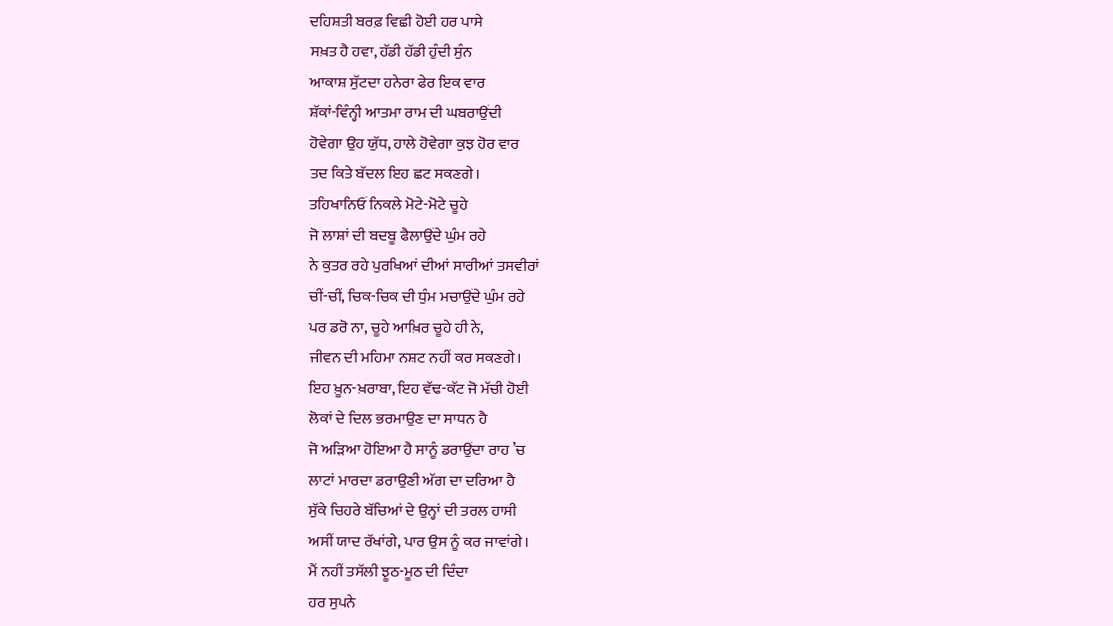ਦਹਿਸ਼ਤੀ ਬਰਫ਼ ਵਿਛੀ ਹੋਈ ਹਰ ਪਾਸੇ
ਸਖ਼ਤ ਹੈ ਹਵਾ, ਹੱਡੀ ਹੱਡੀ ਹੁੰਦੀ ਸੁੰਨ
ਆਕਾਸ਼ ਸੁੱਟਦਾ ਹਨੇਰਾ ਫੇਰ ਇਕ ਵਾਰ
ਸ਼ੱਕਾਂ-ਵਿੰਨ੍ਹੀ ਆਤਮਾ ਰਾਮ ਦੀ ਘਬਰਾਉਂਦੀ
ਹੋਵੇਗਾ ਉਹ ਯੁੱਧ, ਹਾਲੇ ਹੋਵੇਗਾ ਕੁਝ ਹੋਰ ਵਾਰ
ਤਦ ਕਿਤੇ ਬੱਦਲ ਇਹ ਛਟ ਸਕਣਗੇ।
ਤਹਿਖਾਨਿਓਂ ਨਿਕਲੇ ਮੋਟੇ-ਮੋਟੇ ਚੂਹੇ
ਜੋ ਲਾਸ਼ਾਂ ਦੀ ਬਦਬੂ ਫੈਲਾਉਂਦੇ ਘੁੰਮ ਰਹੇ
ਨੇ ਕੁਤਰ ਰਹੇ ਪੁਰਖਿਆਂ ਦੀਆਂ ਸਾਰੀਆਂ ਤਸਵੀਰਾਂ
ਚੀਂ-ਚੀਂ, ਚਿਕ-ਚਿਕ ਦੀ ਧੁੰਮ ਮਚਾਉਂਦੇ ਘੁੰਮ ਰਹੇ
ਪਰ ਡਰੋ ਨਾ, ਚੂਹੇ ਆਖ਼ਿਰ ਚੂਹੇ ਹੀ ਨੇ,
ਜੀਵਨ ਦੀ ਮਹਿਮਾ ਨਸ਼ਟ ਨਹੀਂ ਕਰ ਸਕਣਗੇ।
ਇਹ ਖ਼ੂਨ-ਖ਼ਰਾਬਾ, ਇਹ ਵੱਢ-ਕੱਟ ਜੋ ਮੱਚੀ ਹੋਈ
ਲੋਕਾਂ ਦੇ ਦਿਲ ਭਰਮਾਉਣ ਦਾ ਸਾਧਨ ਹੈ
ਜੋ ਅੜਿਆ ਹੋਇਆ ਹੈ ਸਾਨੂੰ ਡਰਾਉਂਦਾ ਰਾਹ ’ਚ
ਲਾਟਾਂ ਮਾਰਦਾ ਡਰਾਉਣੀ ਅੱਗ ਦਾ ਦਰਿਆ ਹੈ
ਸੁੱਕੇ ਚਿਹਰੇ ਬੱਚਿਆਂ ਦੇ ਉਨ੍ਹਾਂ ਦੀ ਤਰਲ ਹਾਸੀ
ਅਸੀਂ ਯਾਦ ਰੱਖਾਂਗੇ, ਪਾਰ ਉਸ ਨੂੰ ਕਰ ਜਾਵਾਂਗੇ।
ਮੈਂ ਨਹੀਂ ਤਸੱਲੀ ਝੂਠ-ਮੂਠ ਦੀ ਦਿੰਦਾ
ਹਰ ਸੁਪਨੇ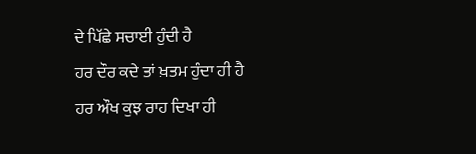ਦੇ ਪਿੱਛੇ ਸਚਾਈ ਹੁੰਦੀ ਹੈ
ਹਰ ਦੌਰ ਕਦੇ ਤਾਂ ਖ਼ਤਮ ਹੁੰਦਾ ਹੀ ਹੈ
ਹਰ ਔਖ ਕੁਝ ਰਾਹ ਦਿਖਾ ਹੀ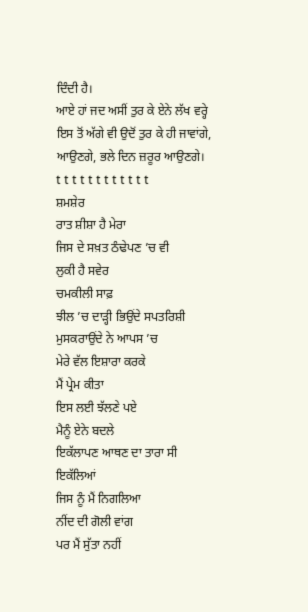ਦਿੰਦੀ ਹੈ।
ਆਏ ਹਾਂ ਜਦ ਅਸੀਂ ਤੁਰ ਕੇ ਏਨੇ ਲੱਖ ਵਰ੍ਹੇ
ਇਸ ਤੋਂ ਅੱਗੇ ਵੀ ਉਦੋਂ ਤੁਰ ਕੇ ਹੀ ਜਾਵਾਂਗੇ,
ਆਉਣਗੇ, ਭਲੇ ਦਿਨ ਜ਼ਰੂਰ ਆਉਣਗੇ।
t t t t t t t t t t t t
ਸ਼ਮਸ਼ੇਰ
ਰਾਤ ਸ਼ੀਸ਼ਾ ਹੈ ਮੇਰਾ
ਜਿਸ ਦੇ ਸਖ਼ਤ ਠੰਢੇਪਣ ’ਚ ਵੀ
ਲੁਕੀ ਹੈ ਸਵੇਰ
ਚਮਕੀਲੀ ਸਾਫ਼
ਝੀਲ ’ਚ ਦਾੜ੍ਹੀ ਭਿਉਂਦੇ ਸਪਤਰਿਸ਼ੀ
ਮੁਸਕਰਾਉਂਦੇ ਨੇ ਆਪਸ ’ਚ
ਮੇਰੇ ਵੱਲ ਇਸ਼ਾਰਾ ਕਰਕੇ
ਮੈਂ ਪ੍ਰੇਮ ਕੀਤਾ
ਇਸ ਲਈ ਝੱਲਣੇ ਪਏ
ਮੈਨੂੰ ਏਨੇ ਬਦਲੇ
ਇਕੱਲਾਪਣ ਆਥਣ ਦਾ ਤਾਰਾ ਸੀ
ਇਕੱਲਿਆਂ
ਜਿਸ ਨੂੰ ਮੈਂ ਨਿਗਲਿਆ
ਨੀਂਦ ਦੀ ਗੋਲੀ ਵਾਂਗ
ਪਰ ਮੈਂ ਸੁੱਤਾ ਨਹੀਂ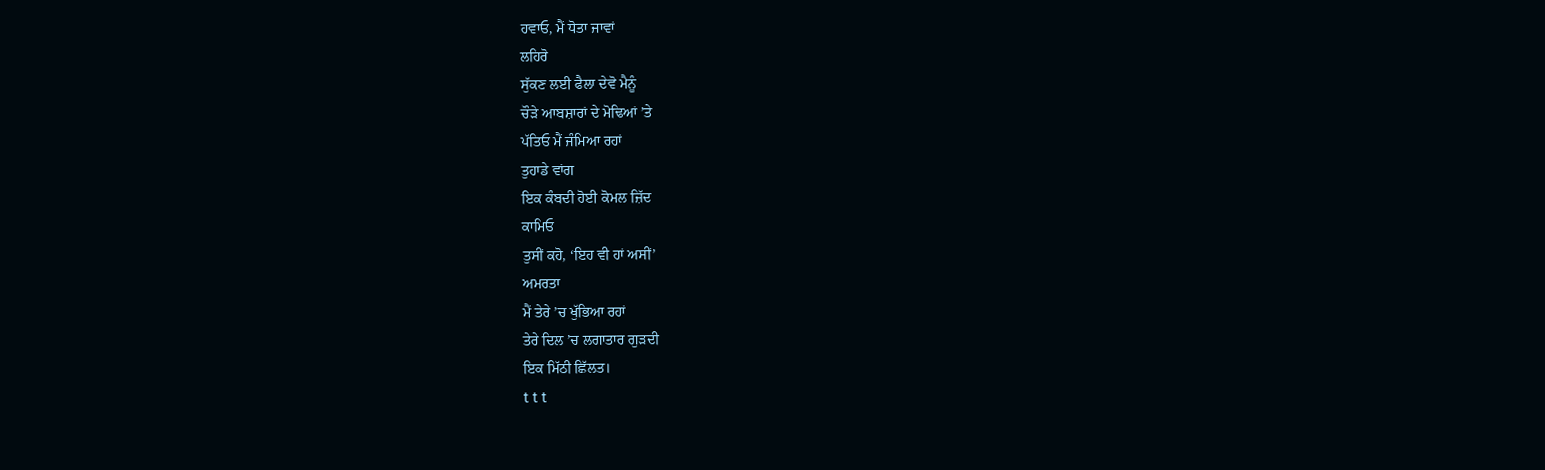ਹਵਾਓ, ਮੈਂ ਧੋਤਾ ਜਾਵਾਂ
ਲਹਿਰੋ
ਸੁੱਕਣ ਲਈ ਫੈਲਾ ਦੇਵੋ ਮੈਨੂੰ
ਚੌੜੇ ਆਬਸ਼ਾਰਾਂ ਦੇ ਮੋਢਿਆਂ ’ਤੇ
ਪੱਤਿਓ ਮੈਂ ਜੰਮਿਆ ਰਹਾਂ
ਤੁਹਾਡੇ ਵਾਂਗ
ਇਕ ਕੰਬਦੀ ਹੋਈ ਕੋਮਲ ਜ਼ਿੱਦ
ਕਾਮਿਓ
ਤੁਸੀਂ ਕਹੋ, ‘ਇਹ ਵੀ ਹਾਂ ਅਸੀਂ’
ਅਮਰਤਾ
ਮੈਂ ਤੇਰੇ ’ਚ ਖੁੱਭਿਆ ਰਹਾਂ
ਤੇਰੇ ਦਿਲ ’ਚ ਲਗਾਤਾਰ ਗੁੜਦੀ
ਇਕ ਮਿੱਠੀ ਛਿੱਲਤ।
t t t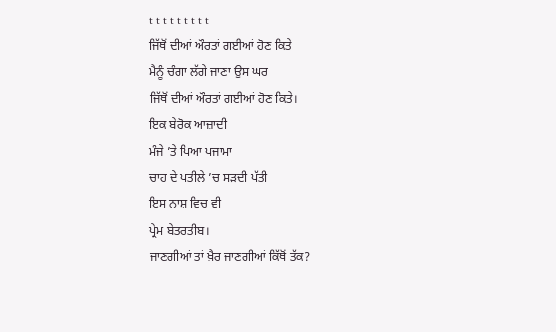t t t t t t t t t
ਜਿੱਥੋਂ ਦੀਆਂ ਔਰਤਾਂ ਗਈਆਂ ਹੋਣ ਕਿਤੇ
ਮੈਨੂੰ ਚੰਗਾ ਲੱਗੇ ਜਾਣਾ ਉਸ ਘਰ
ਜਿੱਥੋਂ ਦੀਆਂ ਔਰਤਾਂ ਗਈਆਂ ਹੋਣ ਕਿਤੇ।
ਇਕ ਬੇਰੋਕ ਆਜ਼ਾਦੀ
ਮੰਜੇ ’ਤੇ ਪਿਆ ਪਜਾਮਾ
ਚਾਹ ਦੇ ਪਤੀਲੇ ’ਚ ਸੜਦੀ ਪੱਤੀ
ਇਸ ਨਾਸ਼ ਵਿਚ ਵੀ
ਪ੍ਰੇਮ ਬੇਤਰਤੀਬ।
ਜਾਣਗੀਆਂ ਤਾਂ ਖ਼ੈਰ ਜਾਣਗੀਆਂ ਕਿੱਥੋਂ ਤੱਕ?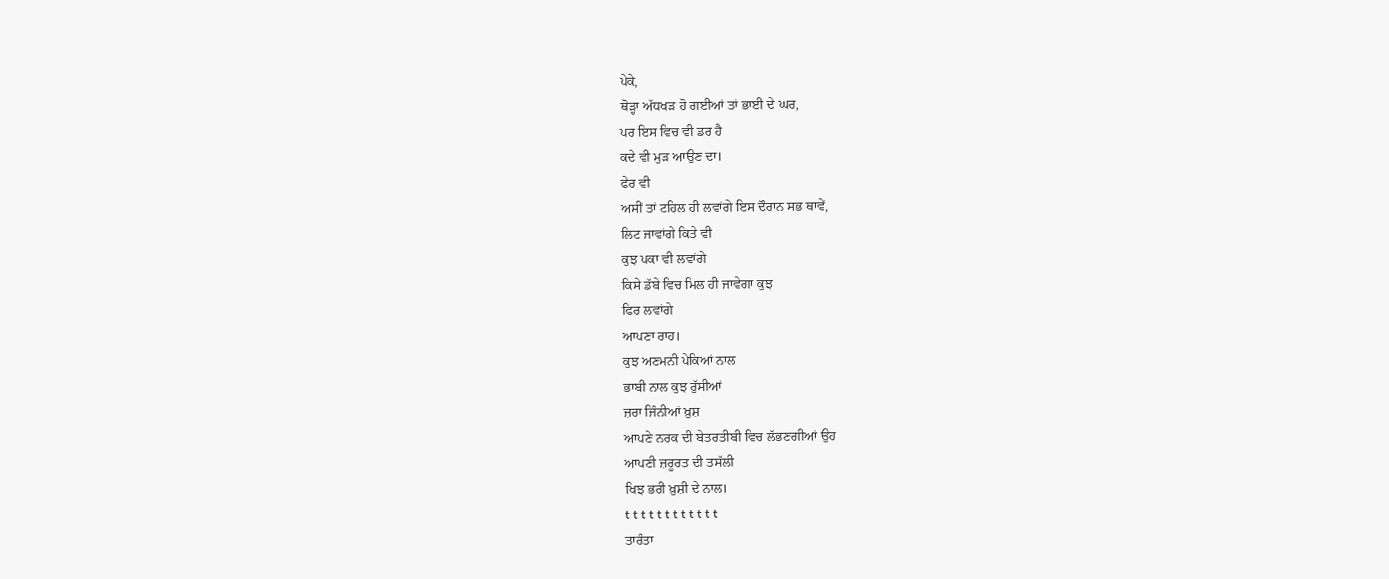ਪੇਕੇ,
ਥੋੜ੍ਹਾ ਅੱਧਖੜ ਹੋ ਗਈਆਂ ਤਾਂ ਭਾਈ ਦੇ ਘਰ,
ਪਰ ਇਸ ਵਿਚ ਵੀ ਡਰ ਹੈ
ਕਦੇ ਵੀ ਮੁੜ ਆਉਣ ਦਾ।
ਫੇਰ ਵੀ
ਅਸੀਂ ਤਾਂ ਟਹਿਲ ਹੀ ਲਵਾਂਗੇ ਇਸ ਦੌਰਾਨ ਸਭ ਥਾਵੇਂ,
ਲਿਟ ਜਾਵਾਂਗੇ ਕਿਤੇ ਵੀ
ਕੁਝ ਪਕਾ ਵੀ ਲਵਾਂਗੇ
ਕਿਸੇ ਡੱਬੇ ਵਿਚ ਮਿਲ ਹੀ ਜਾਵੇਗਾ ਕੁਝ
ਫਿਰ ਲਵਾਂਗੇ
ਆਪਣਾ ਰਾਹ।
ਕੁਝ ਅਣਮਨੀ ਪੇਕਿਆਂ ਨਾਲ
ਭਾਬੀ ਨਾਲ ਕੁਝ ਰੁੱਸੀਆਂ
ਜ਼ਰਾ ਜਿੰਨੀਆਂ ਖ਼ੁਸ਼
ਆਪਣੇ ਨਰਕ ਦੀ ਬੇਤਰਤੀਬੀ ਵਿਚ ਲੱਭਣਗੀਆਂ ਉਹ
ਆਪਣੀ ਜ਼ਰੂਰਤ ਦੀ ਤਸੱਲੀ
ਖਿਝ ਭਰੀ ਖ਼ੁਸ਼ੀ ਦੇ ਨਾਲ।
t t t t t t t t t t t t
ਤਾਰੰਤਾ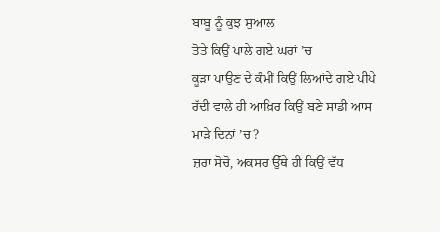ਬਾਬੂ ਨੂੰ ਕੁਝ ਸੁਆਲ
ਤੋਤੇ ਕਿਉਂ ਪਾਲੇ ਗਏ ਘਰਾਂ ’ਚ
ਕੂੜਾ ਪਾਉਣ ਦੇ ਕੰਮੀਂ ਕਿਉਂ ਲਿਆਂਦੇ ਗਏ ਪੀਪੇ
ਰੱਦੀ ਵਾਲੇ ਹੀ ਆਖ਼ਿਰ ਕਿਉਂ ਬਣੇ ਸਾਡੀ ਆਸ
ਮਾੜੇ ਦਿਨਾਂ ’ਚ?
ਜ਼ਰਾ ਸੋਚੋ, ਅਕਸਰ ਉੱਥੇ ਹੀ ਕਿਉਂ ਵੱਧ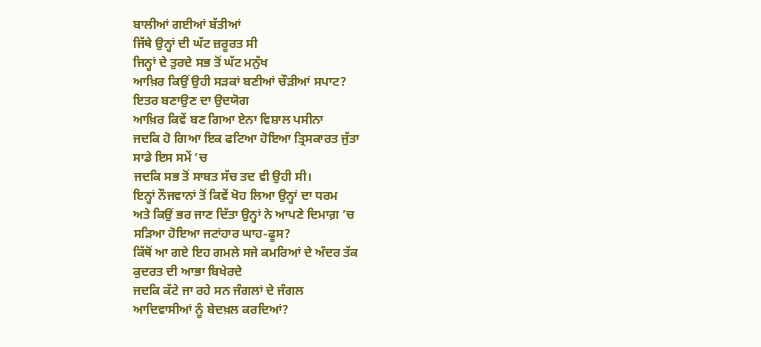ਬਾਲੀਆਂ ਗਈਆਂ ਬੱਤੀਆਂ
ਜਿੱਥੇ ਉਨ੍ਹਾਂ ਦੀ ਘੱਟ ਜ਼ਰੂਰਤ ਸੀ
ਜਿਨ੍ਹਾਂ ਦੇ ਤੁਰਦੇ ਸਭ ਤੋਂ ਘੱਟ ਮਨੁੱਖ
ਆਖ਼ਿਰ ਕਿਉਂ ਉਹੀ ਸੜਕਾਂ ਬਣੀਆਂ ਚੌੜੀਆਂ ਸਪਾਟ?
ਇਤਰ ਬਣਾਉਣ ਦਾ ਉਦਯੋਗ
ਆਖ਼ਿਰ ਕਿਵੇਂ ਬਣ ਗਿਆ ਏਨਾ ਵਿਸ਼ਾਲ ਪਸੀਨਾ
ਜਦਕਿ ਹੋ ਗਿਆ ਇਕ ਫਟਿਆ ਹੋਇਆ ਤ੍ਰਿਸਕਾਰਤ ਜੁੱਤਾ
ਸਾਡੇ ਇਸ ਸਮੇਂ ’ਚ
ਜਦਕਿ ਸਭ ਤੋਂ ਸਾਬਤ ਸੱਚ ਤਦ ਵੀ ਉਹੀ ਸੀ।
ਇਨ੍ਹਾਂ ਨੌਜਵਾਨਾਂ ਤੋਂ ਕਿਵੇਂ ਖੋਹ ਲਿਆ ਉਨ੍ਹਾਂ ਦਾ ਧਰਮ
ਅਤੇ ਕਿਉਂ ਭਰ ਜਾਣ ਦਿੱਤਾ ਉਨ੍ਹਾਂ ਨੇ ਆਪਣੇ ਦਿਮਾਗ਼ ’ਚ
ਸੜਿਆ ਹੋਇਆ ਜਟਾਂਹਾਰ ਘਾਹ-ਫੂਸ?
ਕਿੱਥੋਂ ਆ ਗਏ ਇਹ ਗਮਲੇ ਸਜੇ ਕਮਰਿਆਂ ਦੇ ਅੰਦਰ ਤੱਕ
ਕੁਦਰਤ ਦੀ ਆਭਾ ਬਿਖੇਰਦੇ
ਜਦਕਿ ਕੱਟੇ ਜਾ ਰਹੇ ਸਨ ਜੰਗਲਾਂ ਦੇ ਜੰਗਲ
ਆਦਿਵਾਸੀਆਂ ਨੂੰ ਬੇਦਖ਼ਲ ਕਰਦਿਆਂ?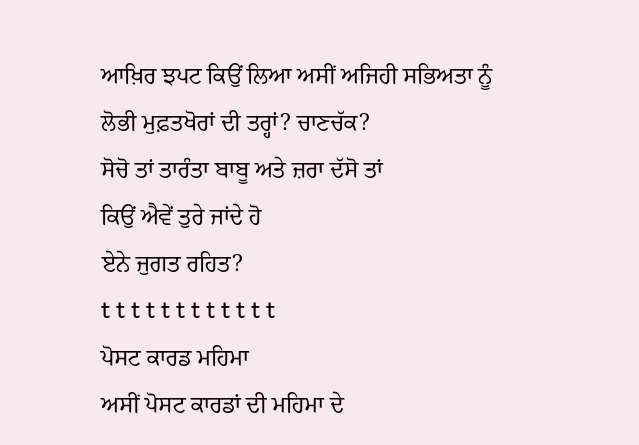ਆਖ਼ਿਰ ਝਪਟ ਕਿਉਂ ਲਿਆ ਅਸੀਂ ਅਜਿਹੀ ਸਭਿਅਤਾ ਨੂੰ
ਲੋਭੀ ਮੁਫ਼ਤਖੋਰਾਂ ਦੀ ਤਰ੍ਹਾਂ? ਚਾਣਚੱਕ?
ਸੋਚੋ ਤਾਂ ਤਾਰੰਤਾ ਬਾਬੂ ਅਤੇ ਜ਼ਰਾ ਦੱਸੋ ਤਾਂ
ਕਿਉਂ ਐਵੇਂ ਤੁਰੇ ਜਾਂਦੇ ਹੋ
ਏਨੇ ਜੁਗਤ ਰਹਿਤ?
t t t t t t t t t t t t
ਪੋਸਟ ਕਾਰਡ ਮਹਿਮਾ
ਅਸੀਂ ਪੋਸਟ ਕਾਰਡਾਂ ਦੀ ਮਹਿਮਾ ਦੇ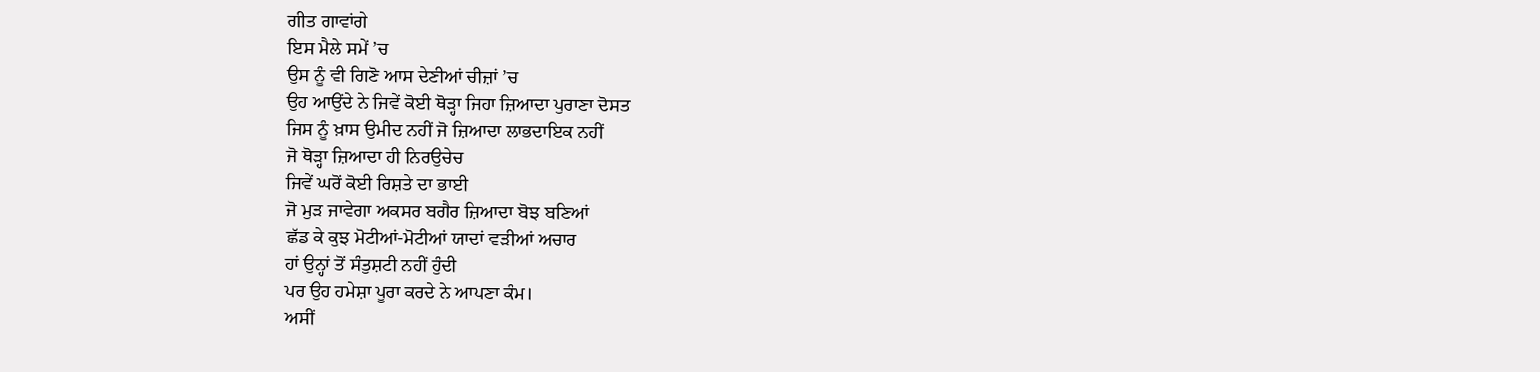ਗੀਤ ਗਾਵਾਂਗੇ
ਇਸ ਮੈਲੇ ਸਮੇਂ ’ਚ
ਉਸ ਨੂੰ ਵੀ ਗਿਣੋ ਆਸ ਦੇਣੀਆਂ ਚੀਜ਼ਾਂ ’ਚ
ਉਹ ਆਉਂਦੇ ਨੇ ਜਿਵੇਂ ਕੋਈ ਥੋੜ੍ਹਾ ਜਿਹਾ ਜ਼ਿਆਦਾ ਪੁਰਾਣਾ ਦੋਸਤ
ਜਿਸ ਨੂੰ ਖ਼ਾਸ ਉਮੀਦ ਨਹੀਂ ਜੋ ਜ਼ਿਆਦਾ ਲਾਭਦਾਇਕ ਨਹੀਂ
ਜੋ ਥੋੜ੍ਹਾ ਜ਼ਿਆਦਾ ਹੀ ਨਿਰਉਚੇਚ
ਜਿਵੇਂ ਘਰੋਂ ਕੋਈ ਰਿਸ਼ਤੇ ਦਾ ਭਾਈ
ਜੋ ਮੁੜ ਜਾਵੇਗਾ ਅਕਸਰ ਬਗੈਰ ਜ਼ਿਆਦਾ ਬੋਝ ਬਣਿਆਂ
ਛੱਡ ਕੇ ਕੁਝ ਮੋਟੀਆਂ-ਮੋਟੀਆਂ ਯਾਦਾਂ ਵੜੀਆਂ ਅਚਾਰ
ਹਾਂ ਉਨ੍ਹਾਂ ਤੋਂ ਸੰਤੁਸ਼ਟੀ ਨਹੀਂ ਹੁੰਦੀ
ਪਰ ਉਹ ਹਮੇਸ਼ਾ ਪੂਰਾ ਕਰਦੇ ਨੇ ਆਪਣਾ ਕੰਮ।
ਅਸੀਂ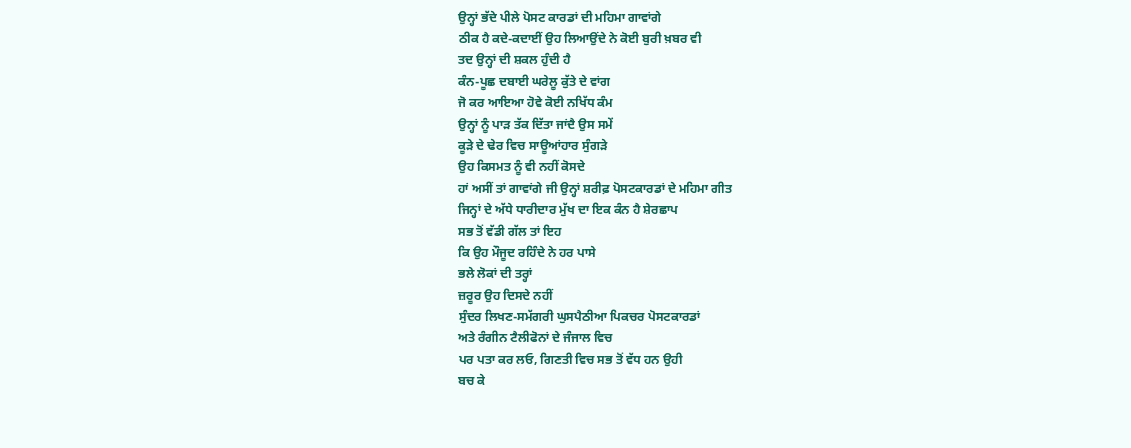ਉਨ੍ਹਾਂ ਭੱਦੇ ਪੀਲੇ ਪੋਸਟ ਕਾਰਡਾਂ ਦੀ ਮਹਿਮਾ ਗਾਵਾਂਗੇ
ਠੀਕ ਹੈ ਕਦੇ-ਕਦਾਈਂ ਉਹ ਲਿਆਉਂਦੇ ਨੇ ਕੋਈ ਬੁਰੀ ਖ਼ਬਰ ਵੀ
ਤਦ ਉਨ੍ਹਾਂ ਦੀ ਸ਼ਕਲ ਹੁੰਦੀ ਹੈ
ਕੰਨ-ਪੂਛ ਦਬਾਈ ਘਰੇਲੂ ਕੁੱਤੇ ਦੇ ਵਾਂਗ
ਜੋ ਕਰ ਆਇਆ ਹੋਵੇ ਕੋਈ ਨਖਿੱਧ ਕੰਮ
ਉਨ੍ਹਾਂ ਨੂੰ ਪਾੜ ਤੱਕ ਦਿੱਤਾ ਜਾਂਦੈ ਉਸ ਸਮੇਂ
ਕੂੜੇ ਦੇ ਢੇਰ ਵਿਚ ਸਾਊਆਂਹਾਰ ਸੁੰਗੜੇ
ਉਹ ਕਿਸਮਤ ਨੂੰ ਵੀ ਨਹੀਂ ਕੋਸਦੇ
ਹਾਂ ਅਸੀਂ ਤਾਂ ਗਾਵਾਂਗੇ ਜੀ ਉਨ੍ਹਾਂ ਸ਼ਰੀਫ਼ ਪੋਸਟਕਾਰਡਾਂ ਦੇ ਮਹਿਮਾ ਗੀਤ
ਜਿਨ੍ਹਾਂ ਦੇ ਅੱਧੇ ਧਾਰੀਦਾਰ ਮੁੱਖ ਦਾ ਇਕ ਕੰਨ ਹੈ ਸ਼ੇਰਛਾਪ
ਸਭ ਤੋਂ ਵੱਡੀ ਗੱਲ ਤਾਂ ਇਹ
ਕਿ ਉਹ ਮੌਜੂਦ ਰਹਿੰਦੇ ਨੇ ਹਰ ਪਾਸੇ
ਭਲੇ ਲੋਕਾਂ ਦੀ ਤਰ੍ਹਾਂ
ਜ਼ਰੂਰ ਉਹ ਦਿਸਦੇ ਨਹੀਂ
ਸੁੰਦਰ ਲਿਖਣ-ਸਮੱਗਰੀ ਘੁਸਪੈਠੀਆ ਪਿਕਚਰ ਪੋਸਟਕਾਰਡਾਂ
ਅਤੇ ਰੰਗੀਨ ਟੈਲੀਫੋਨਾਂ ਦੇ ਜੰਜਾਲ ਵਿਚ
ਪਰ ਪਤਾ ਕਰ ਲਓ, ਗਿਣਤੀ ਵਿਚ ਸਭ ਤੋਂ ਵੱਧ ਹਨ ਉਹੀ
ਬਚ ਕੇ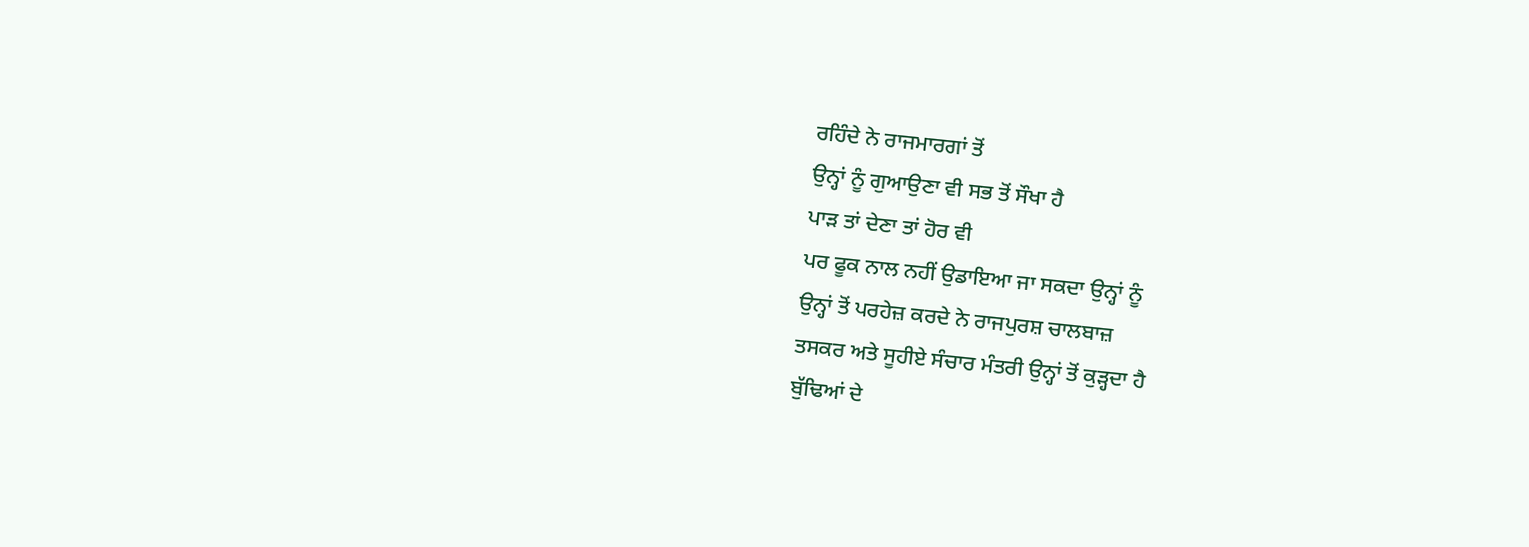ਰਹਿੰਦੇ ਨੇ ਰਾਜਮਾਰਗਾਂ ਤੋਂ
ਉਨ੍ਹਾਂ ਨੂੰ ਗੁਆਉਣਾ ਵੀ ਸਭ ਤੋਂ ਸੌਖਾ ਹੈ
ਪਾੜ ਤਾਂ ਦੇਣਾ ਤਾਂ ਹੋਰ ਵੀ
ਪਰ ਫੂਕ ਨਾਲ ਨਹੀਂ ਉਡਾਇਆ ਜਾ ਸਕਦਾ ਉਨ੍ਹਾਂ ਨੂੰ
ਉਨ੍ਹਾਂ ਤੋਂ ਪਰਹੇਜ਼ ਕਰਦੇ ਨੇ ਰਾਜਪੁਰਸ਼ ਚਾਲਬਾਜ਼
ਤਸਕਰ ਅਤੇ ਸੂਹੀਏ ਸੰਚਾਰ ਮੰਤਰੀ ਉਨ੍ਹਾਂ ਤੋਂ ਕੁੜ੍ਹਦਾ ਹੈ
ਬੁੱਢਿਆਂ ਦੇ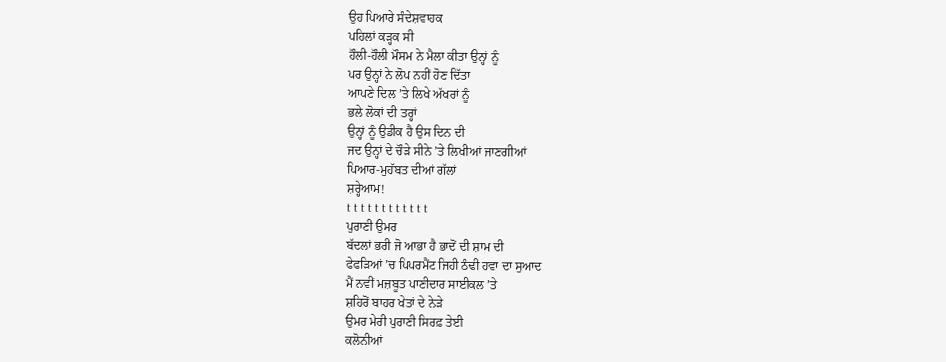ਉਹ ਪਿਆਰੇ ਸੰਦੇਸ਼ਵਾਹਕ
ਪਹਿਲਾਂ ਕੜ੍ਹਕ ਸੀ
ਹੌਲੀ-ਹੌਲੀ ਮੌਸਮ ਨੇ ਮੈਲਾ ਕੀਤਾ ਉਨ੍ਹਾਂ ਨੂੰ
ਪਰ ਉਨ੍ਹਾਂ ਨੇ ਲੋਪ ਨਹੀਂ ਹੋਣ ਦਿੱਤਾ
ਆਪਣੇ ਦਿਲ ’ਤੇ ਲਿਖੇ ਅੱਖਰਾਂ ਨੂੰ
ਭਲੇ ਲੋਕਾਂ ਦੀ ਤਰ੍ਹਾਂ
ਉਨ੍ਹਾਂ ਨੂੰ ਉਡੀਕ ਹੈ ਉਸ ਦਿਨ ਦੀ
ਜਦ ਉਨ੍ਹਾਂ ਦੇ ਚੌੜੇ ਸੀਨੇ ’ਤੇ ਲਿਖੀਆਂ ਜਾਣਗੀਆਂ
ਪਿਆਰ-ਮੁਹੱਬਤ ਦੀਆਂ ਗੱਲਾਂ
ਸ਼ਰ੍ਹੇਆਮ!
t t t t t t t t t t t t
ਪੁਰਾਣੀ ਉਮਰ
ਬੱਦਲਾਂ ਭਰੀ ਜੋ ਆਭਾ ਹੈ ਭਾਦੋਂ ਦੀ ਸ਼ਾਮ ਦੀ
ਫੇਫੜਿਆਂ ’ਚ ਪਿਪਰਮੈਂਟ ਜਿਹੀ ਠੰਢੀ ਹਵਾ ਦਾ ਸੁਆਦ
ਮੈਂ ਨਵੀਂ ਮਜ਼ਬੂਤ ਪਾਣੀਦਾਰ ਸਾਈਕਲ ’ਤੇ
ਸ਼ਹਿਰੋਂ ਬਾਹਰ ਖੇਤਾਂ ਦੇ ਨੇੜੇ
ਉਮਰ ਮੇਰੀ ਪੁਰਾਣੀ ਸਿਰਫ਼ ਤੇਈ
ਕਲੋਨੀਆਂ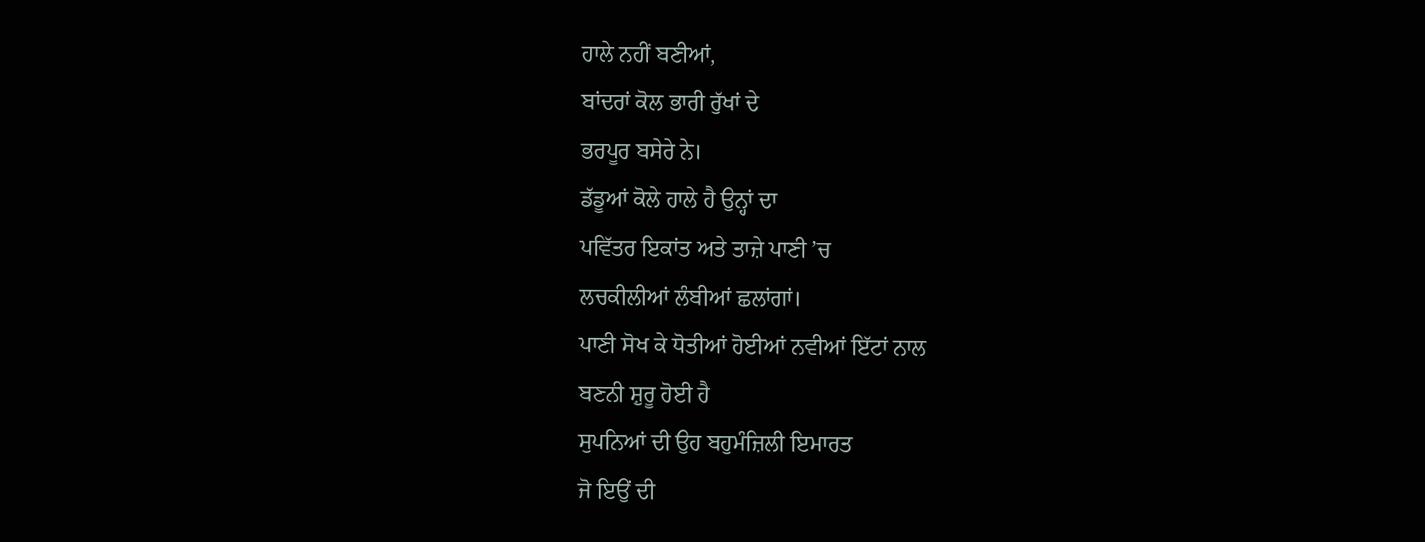ਹਾਲੇ ਨਹੀਂ ਬਣੀਆਂ,
ਬਾਂਦਰਾਂ ਕੋਲ ਭਾਰੀ ਰੁੱਖਾਂ ਦੇ
ਭਰਪੂਰ ਬਸੇਰੇ ਨੇ।
ਡੱਡੂਆਂ ਕੋਲੇ ਹਾਲੇ ਹੈ ਉਨ੍ਹਾਂ ਦਾ
ਪਵਿੱਤਰ ਇਕਾਂਤ ਅਤੇ ਤਾਜ਼ੇ ਪਾਣੀ ’ਚ
ਲਚਕੀਲੀਆਂ ਲੰਬੀਆਂ ਛਲਾਂਗਾਂ।
ਪਾਣੀ ਸੋਖ ਕੇ ਧੋਤੀਆਂ ਹੋਈਆਂ ਨਵੀਆਂ ਇੱਟਾਂ ਨਾਲ
ਬਣਨੀ ਸ਼ੁਰੂ ਹੋਈ ਹੈ
ਸੁਪਨਿਆਂ ਦੀ ਉਹ ਬਹੁਮੰਜ਼ਿਲੀ ਇਮਾਰਤ
ਜੋ ਇਉਂ ਦੀ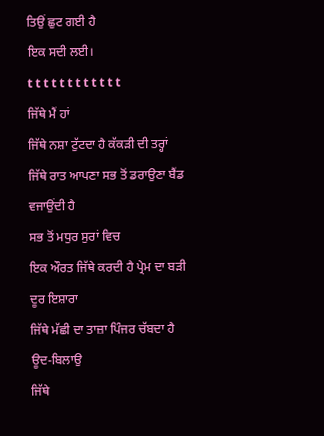ਤਿਉਂ ਛੁਟ ਗਈ ਹੈ
ਇਕ ਸਦੀ ਲਈ।
t t t t t t t t t t t t
ਜਿੱਥੇ ਮੈਂ ਹਾਂ
ਜਿੱਥੇ ਨਸ਼ਾ ਟੁੱਟਦਾ ਹੈ ਕੱਕੜੀ ਦੀ ਤਰ੍ਹਾਂ
ਜਿੱਥੇ ਰਾਤ ਆਪਣਾ ਸਭ ਤੋਂ ਡਰਾਉਣਾ ਬੈਂਡ ਵਜਾਉਂਦੀ ਹੈ
ਸਭ ਤੋਂ ਮਧੁਰ ਸੁਰਾਂ ਵਿਚ
ਇਕ ਔਰਤ ਜਿੱਥੇ ਕਰਦੀ ਹੈ ਪ੍ਰੇਮ ਦਾ ਬੜੀ ਦੂਰ ਇਸ਼ਾਰਾ
ਜਿੱਥੇ ਮੱਛੀ ਦਾ ਤਾਜ਼ਾ ਪਿੰਜਰ ਚੱਬਦਾ ਹੈ ਊਦ-ਬਿਲਾਉ
ਜਿੱਥੇ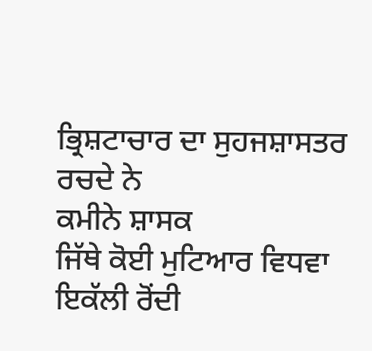ਭ੍ਰਿਸ਼ਟਾਚਾਰ ਦਾ ਸੁਹਜਸ਼ਾਸਤਰ ਰਚਦੇ ਨੇ
ਕਮੀਨੇ ਸ਼ਾਸਕ
ਜਿੱਥੇ ਕੋਈ ਮੁਟਿਆਰ ਵਿਧਵਾ ਇਕੱਲੀ ਰੋਂਦੀ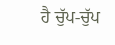ਹੈ ਚੁੱਪ-ਚੁੱਪ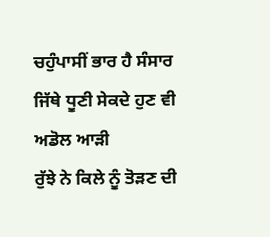ਚਹੁੰਪਾਸੀਂ ਭਾਰ ਹੈ ਸੰਸਾਰ
ਜਿੱਥੇ ਧੂਣੀ ਸੇਕਦੇ ਹੁਣ ਵੀ ਅਡੋਲ ਆੜੀ
ਰੁੱਝੇ ਨੇ ਕਿਲੇ ਨੂੰ ਤੋੜਣ ਦੀ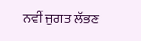ਨਵੀਂ ਜੁਗਤ ਲੱਭਣ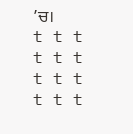’ਚ।
t t t t t t t t t t t t